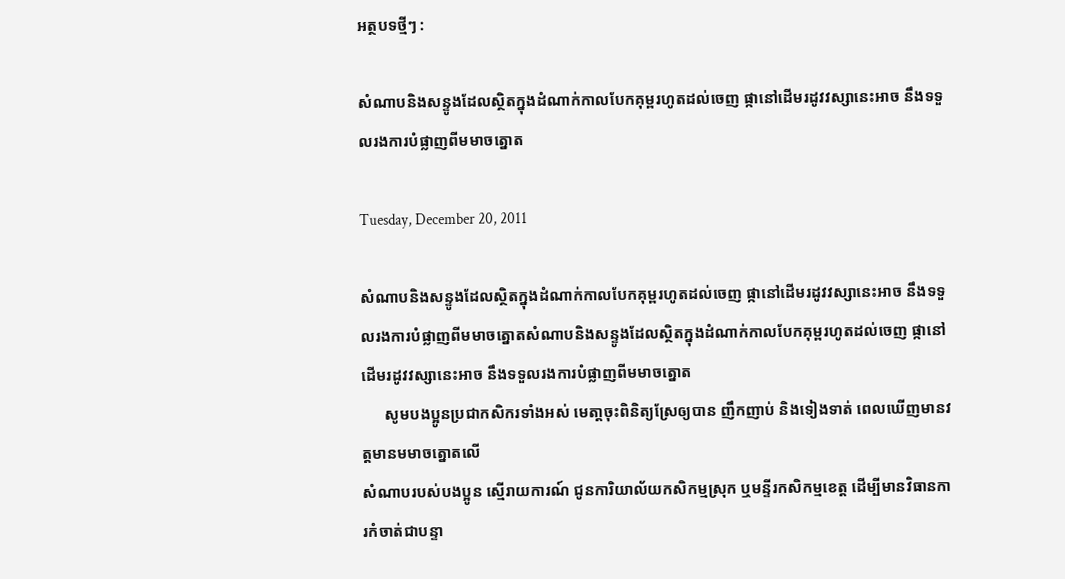អត្ថបទថ្មីៗ :

សំណាបនិងសន្ទូងដែលស្ថិតក្នុងដំណាក់កាលបែកគុម្ពរហូតដល់ចេញ ផ្កានៅដើមរដូវវស្សានេះអាច នឹងទទួលរងការបំផ្លាញពីមមាចត្នោត

Tuesday, December 20, 2011

សំណាបនិងសន្ទូងដែលស្ថិតក្នុងដំណាក់កាលបែកគុម្ពរហូតដល់ចេញ ផ្កានៅដើមរដូវវស្សានេះអាច នឹងទទួលរងការបំផ្លាញពីមមាចត្នោតសំណាបនិងសន្ទូងដែលស្ថិតក្នុងដំណាក់កាលបែកគុម្ពរហូតដល់ចេញ ផ្កានៅដើមរដូវវស្សានេះអាច នឹងទទួលរងការបំផ្លាញពីមមាចត្នោត
      សូមបងប្អូនប្រជាកសិករទាំងអស់ មេតា្តចុះពិនិត្យស្រែឲ្យបាន ញឹកញាប់ និងទៀងទាត់ ពេលឃើញមានវត្តមានមមាចត្នោតលើ
សំណាបរបស់បងប្អូន ស្មើរាយការណ៍ ជូនការិយាល័យកសិកម្មស្រុក ឬមន្ទីរកសិកម្មខេត្ត ដើម្បីមានវិធានការកំចាត់ជាបន្ទា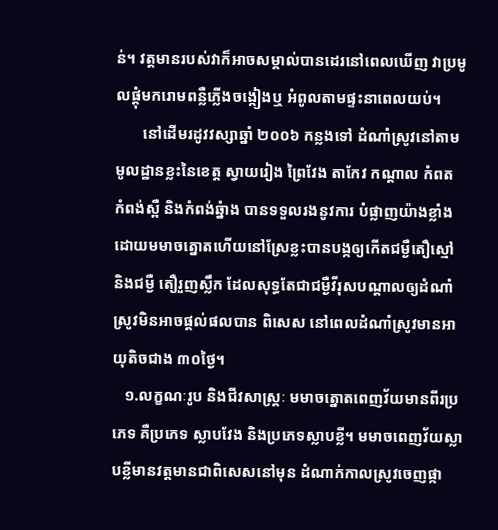ន់។ វត្តមានរបស់វាក៏អាចសម្គាល់បានដេរនៅពេលឃើញ វាប្រមូលផ្តុំមករោមពន្លឺភ្លើងចង្កៀងឬ អំពូលតាមផ្ទះនាពេលយប់។
       នៅដើមរដូវវស្សាឆ្នាំ ២០០៦ កន្លងទៅ ដំណាំស្រូវនៅតាមមូលដ្ឋានខ្លះនៃខេត្ត ស្វាយរៀង ព្រៃវែង តាកែវ កណ្តាល កំពត កំពង់ស្ពឺ និងកំពង់ឆ្នំាង បានទទួលរងនូវការ បំផ្លាញយ៉ាងខ្លាំង ដោយមមាចត្នោតហើយនៅស្រែខ្លះបានបង្កឲ្យកើតជម្ងឺតឿស្មៅ និងជម្ងឺ តឿរួញស្លឹក ដែលសុទ្ធតែជាជម្ងឺវីរុសបណ្តាលឲ្យដំណាំស្រូវមិនអាចផ្តល់ផលបាន ពិសេស នៅពេលដំណាំស្រូវមានអាយុតិចជាង ៣០ថ្ងៃ។
   ១.លក្ខណៈរូប និងជីវសាស្ត្រៈ មមាចត្នោតពេញវ័យមានពីរប្រភេទ គឺប្រភេទ ស្លាបវែង និងប្រភេទស្លាបខ្លី។ មមាចពេញវ័យស្លាបខ្លីមានវត្តមានជាពិសេសនៅមុន ដំណាក់កាលស្រូវចេញផ្កា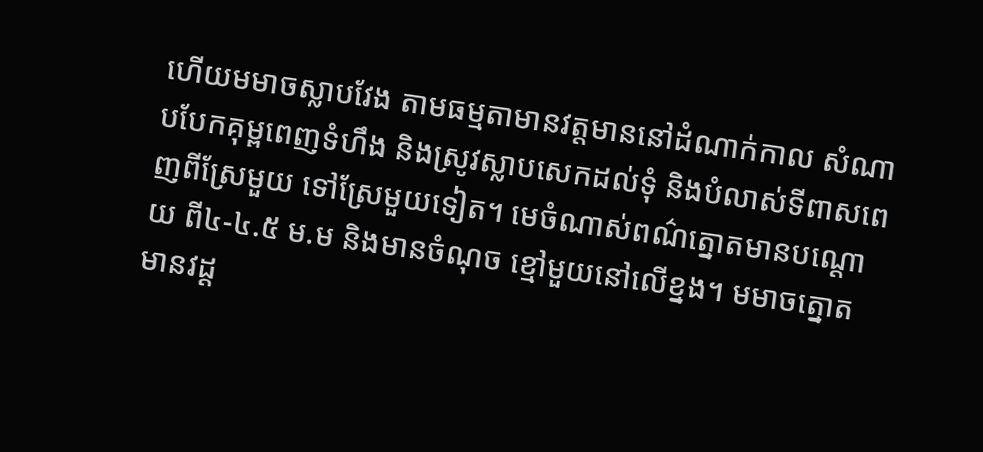ហើយមមាចស្លាបវែង តាមធម្មតាមានវត្តមាននៅដំណាក់កាល សំណាបបែកគុម្ពពេញទំហឹង និងស្រូវស្លាបសេកដល់ទុំ និងបំលាស់ទីពាសពេញពីស្រែមួយ ទៅស្រែមួយទៀត។ មេចំណាស់ពណ៌ត្នោតមានបណ្តោយ ពី៤-៤.៥ ម.ម និងមានចំណុច ខ្មៅមួយនៅលើខ្នង។ មមាចត្នោតមានវដ្ត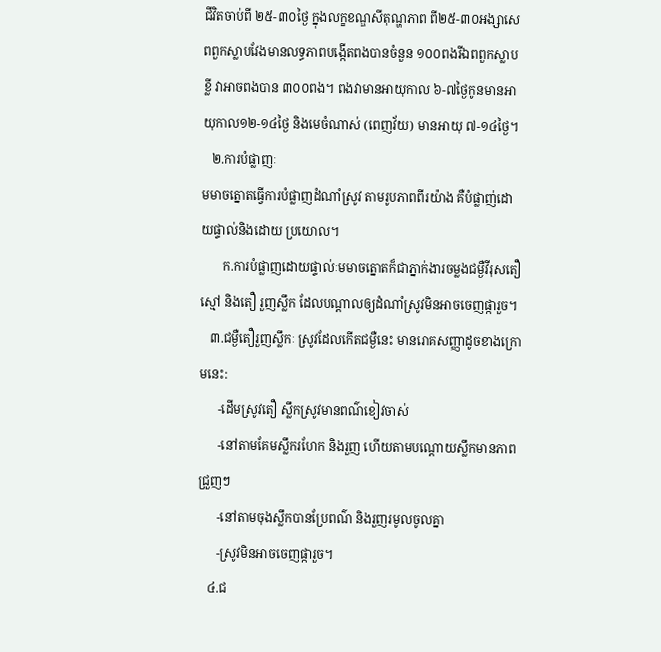ជីវិតចាប់ពី ២៥-៣០ថ្ងៃ ក្នុងលក្ខខណ្ឌសីតុណ្ហភាព ពី២៥-៣០អង្សាសេ ពពួកស្លាបវែងមានលទ្ធភាពបង្កើតពងបានចំនួន ១០០ពងរីឯពពួកស្លាប ខ្លី វាអាចពងបាន ៣០០ពង។ ពងវាមានអាយុកាល ៦-៧ថ្ងៃកូនមានអាយុកាល១២-១៤ថ្ងៃ និងមេចំណាស់ (ពេញវ័យ) មានអាយុ ៧-១៤ថ្ងៃ។
   ២.ការបំផ្លាញៈ
មមាចត្នោតធ្វើការបំផ្លាញដំណាំស្រូវ តាមរូបភាពពីរយ៉ាង គឺបំផ្លាញ់ដោយផ្ទាល់និងដោយ ប្រយោល។
       ក.ការបំផ្លាញដោយផ្ទាល់ៈមមាចត្នោតក៏ជាភ្នាក់ងារចម្លងជម្ងឺវីរុសតឿស្មៅ និងតឿ រួញស្លឹក ដែលបណ្តាលឲ្យដំណាំស្រូវមិនអាចចេញផ្ការួច។
   ៣.ជម្ងឺតឿរួញស្លឹកៈ ស្រូវដែលកើតជម្ងឺនេះ មានរោគសញ្ញាដូចខាងក្រោមនេះ:
      -ដើមស្រូវតឿ ស្លឹកស្រូវមានពណ៌ខៀវចាស់
      -នៅតាមគែមស្លឹករហែក និងរួញ ហើយតាមបណ្តោយស្លឹកមានភាព ជ្រួញៗ
      -នៅតាមចុងស្លឹកបានប្រែពណ៌ និងរួញរមូលចូលគ្នា
      -ស្រូវមិនអាចចេញផ្ការួច។
   ៤.ជ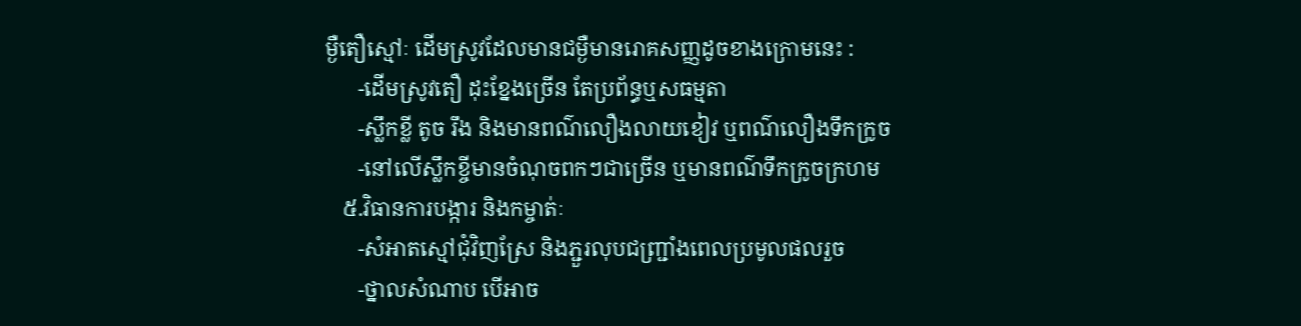ម្ងឺតឿស្មៅៈ ដើមស្រូវដែលមានជម្ងឺមានរោគសញ្ញដូចខាងក្រោមនេះ :
      -ដើមស្រូវតឿ ដុះខ្នែងច្រើន តែប្រព័ន្ធឬសធម្មតា
      -ស្លឹកខ្លី តូច រឹង និងមានពណ៌លឿងលាយខៀវ ឬពណ៌លឿងទឹកក្រូច
      -នៅលើស្លឹកខ្ចីមានចំណុចពកៗជាច្រើន ឬមានពណ៌ទឹកក្រូចក្រហម
   ៥.វិធានការបង្ការ និងកម្ចាត់ៈ
      -សំអាតស្មៅជុំវិញស្រែ និងភ្ជួរលុបជញ្រ្ជាំងពេលប្រមូលផលរួច
      -ថ្នាលសំណាប បើអាច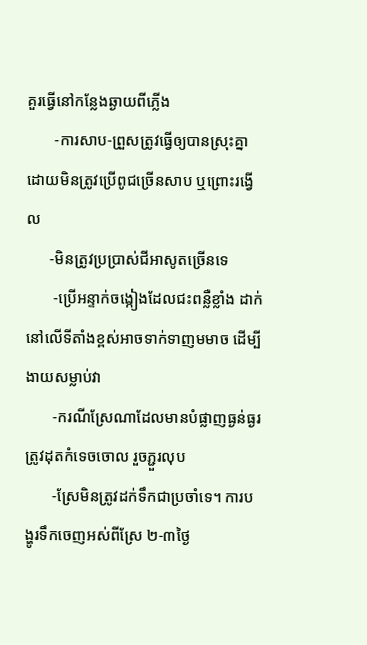គួរធ្វើនៅកន្លែងឆ្ងាយពីភ្លើង
       -ការសាប-ព្រួសត្រូវធ្វើឲ្យបានស្រុះគ្នា ដោយមិនត្រូវប្រើពូជច្រើនសាប ឬព្រោះរង្វើល
      -មិនត្រូវប្រប្រាស់ជីអាសូតច្រើនទេ
       -ប្រើអន្ទាក់ចង្កៀងដែលជះពន្លឺខ្លាំង ដាក់នៅលើទីតាំងខ្ពស់អាចទាក់ទាញមមាច ដើម្បីងាយសម្លាប់វា
       -ករណីស្រែណាដែលមានបំផ្លាញធ្ងន់ធ្ងរ ត្រូវដុតកំទេចចោល រួចភ្ជួរលុប
       -ស្រែមិនត្រូវដក់ទឹកជាប្រចាំទេ។ ការបង្ហូរទឹកចេញអស់ពីស្រែ ២-៣ថ្ងៃ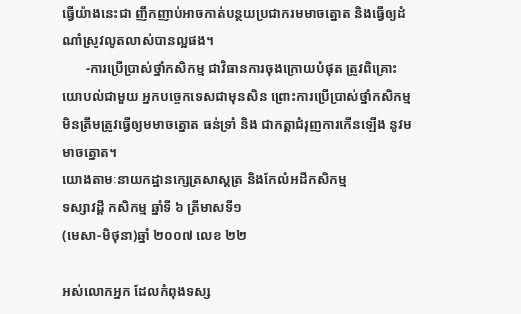ធ្វើយ៉ាងនេះជា ញឹកញាប់អាចកាត់បន្ថយប្រជាករមមាចត្នោត និងធ្វើឲ្យដំណាំស្រូវលូតលាស់បានល្អផង។
       -ការប្រើប្រាស់ថ្នាំកសិកម្ម ជាវិធានការចុងក្រោយបំផុត ត្រូវពិគ្រោះយោបល់ជាមួយ អ្នកបច្ចេកទេសជាមុនសិន ព្រោះការប្រើប្រាស់ថ្នាំកសិកម្មមិនត្រឹមត្រូវធ្វើឲ្យមមាចត្នោត ធន់ទ្រាំ និង ជាកត្តាជំរុញការកើនឡើង នូវមមាចត្នោត។
យោងតាមៈនាយកដ្ឋានក្សេត្រសាស្តត្រ និងកែលំអដីកសិកម្ម
ទស្សាវដ្តី កសិកម្ម ឆ្នាំទី ៦ ត្រីមាសទី១
(មេសា-មិថុនា)ឆ្នាំ ២០០៧ លេខ ២២

អស់លោកអ្នក ដែលកំពុងទស្ស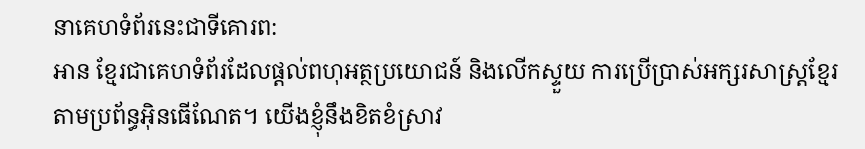នាគេហទំព័រនេះជាទីគោរព:
អាន ខ្មែរជាគេហទំព័រដែលផ្តល់ពហុអត្ថប្រយោជន៍ និងលើកស្ទួយ ការប្រើប្រាស់អក្សរសាស្រ្តខ្មែរតាមប្រព័ន្ធអ៊ិនធើណែត។ យើងខ្ញុំនឹងខិតខំស្រាវ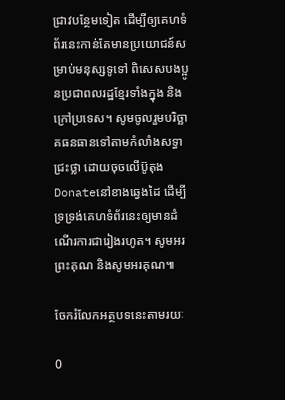ជ្រាវបន្ថែមទៀត ដើម្បីឲ្យគេហទំព័រនេះកាន់តែមានប្រយោជន៍សម្រាប់មនុស្សទូទៅ ពិសេសបងប្អូនប្រជាពលរដ្ឋខ្មែរទាំងក្នុង និងក្រៅប្រទេស។ សូមចូលរួមបរិច្ឆាគធនធានទៅតាមកំលាំងសទ្ធាជ្រះថ្លា ដោយចុចលើប៊ូតុងDonateនៅខាងឆ្វេងដៃ ដើម្បីទ្រទ្រង់គេហទំព័រនេះឲ្យមានដំណើរការជារៀងរហូត។ សូមអរព្រះគុណ និងសូមអរគុណ៕

ចែករំលែកអត្ថបទនេះតាមរយៈ

0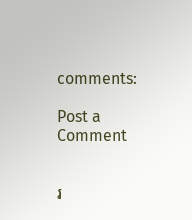comments:

Post a Comment


រ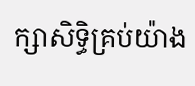ក្សាសិទ្ធិគ្រប់យ៉ាង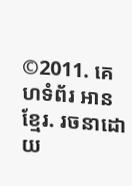©2011. គេហទំព័រ អាន ខ្មែរ. រចនាដោយ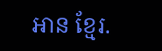អាន ខ្មែរ.